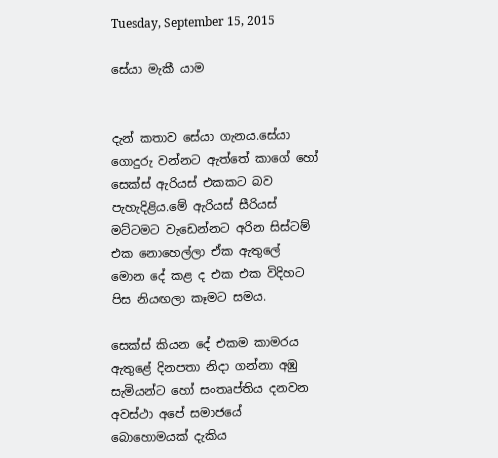Tuesday, September 15, 2015

සේයා මැකී යාම


දැන් කතාව සේයා ගැනය.සේයා ගොදුරු වන්නට ඇත්තේ කාගේ හෝ  සෙක්ස් ඇරියස් එකකට බව පැහැදිළිය.මේ ඇරියස් සීරියස් මට්ටමට වැඩෙන්නට අරින සිස්ටම් එක නොහෙල්ලා ඒක ඇතුලේ මොන දේ කළ ද එක එක විදිහට පිස නියඟලා කෑමට සමය.

සෙක්ස් කියන දේ එකම කාමරය ඇතුළේ දිනපතා නිදා ගන්නා අඹු සැමියන්ට හෝ සංතෘප්තිය දනවන අවස්ථා අපේ සමාජයේ බොහොමයක් දැකිය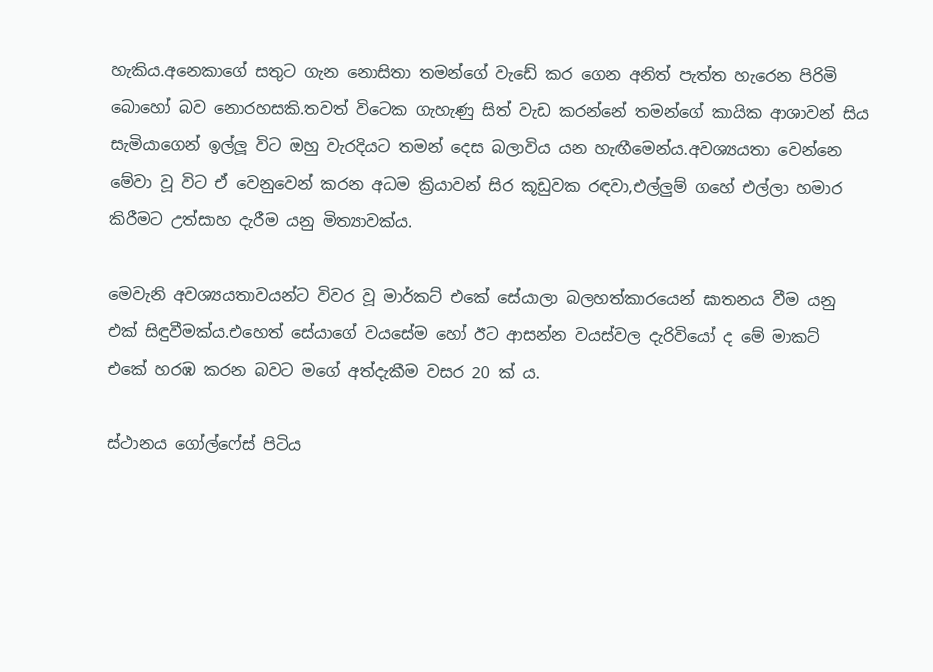හැකිය.අනෙකාගේ සතුට ගැන නොසිතා තමන්ගේ වැඩේ කර ගෙන අනිත් පැත්ත හැරෙන පිරිමි බොහෝ බව නොරහසකි.තවත් විටෙක ගැහැණු සිත් වැඩ කරන්නේ තමන්ගේ කායික ආශාවන් සිය සැමියාගෙන් ඉල්ලූ විට ඔහු වැරදියට තමන් දෙස බලාවිය යන හැඟීමෙන්ය.අවශ්‍යයතා වෙන්නෙ මේවා වූ විට ඒ වෙනුවෙන් කරන අධම ක්‍රියාවන් සිර කූඩුවක රඳවා,එල්ලුම් ගහේ එල්ලා හමාර කිරීමට උත්සාහ දැරීම යනු මිත්‍යාවක්ය.

මෙවැනි අවශ්‍යයතාවයන්ට විවර වූ මාර්කට් එකේ සේයාලා බලහත්කාරයෙන් ඝාතනය වීම යනු එක් සිඳුවීමක්ය.එහෙත් සේයාගේ වයසේම හෝ ඊට ආසන්න වයස්වල දැරිවියෝ ද මේ මාකට් එකේ හරඹ කරන බවට මගේ අත්දැකීම වසර 20 ක් ය.

ස්ථානය ගෝල්ෆේස් පිටිය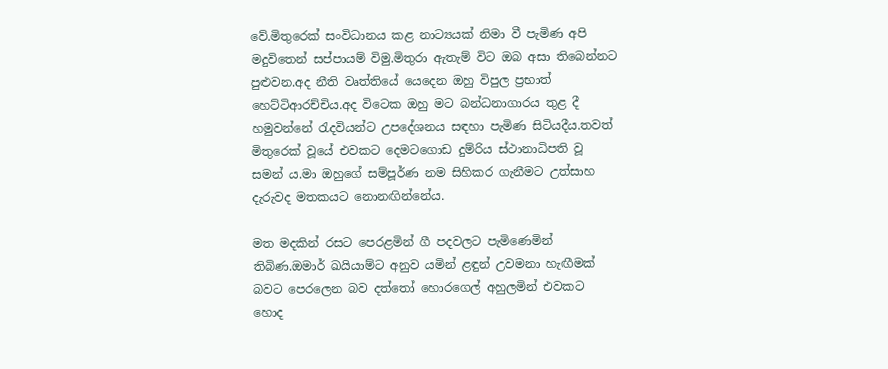වේ.මිතුරෙක් සංවිධානය කළ නාට්‍යයක් නිමා වී පැමිණ අපි මදුවිතෙන් සප්පායම් විමු.මිතුරා ඇතැම් විට ඔබ අසා තිබෙන්නට පුළුවන.අද නීති වෘත්තියේ යෙදෙන ඔහු විපුල ප්‍රභාත් හෙට්ටිආරච්චිය.අද විටෙක ඔහු මට බන්ධනාගාරය තුළ දී හමුවන්නේ රැදවියන්ට උපදේශනය සඳහා පැමිණ සිටියදීය.තවත් මිතුරෙක් වූයේ එවකට දෙමටගොඩ දුම්රිය ස්ථානාධිපති වූ සමන් ය.මා ඔහුගේ සම්පූර්ණ නම සිහිකර ගැනීමට උත්සාහ දැරුවද මතකයට නොනඟින්නේය.

මත මදකින් රසට පෙරළමින් ගී පදවලට පැමිණෙමින් තිබිණ.ඔමාර් ඛයියාම්ට අනුව යමින් ළඳුන් උවමනා හැඟීමක් බවට පෙරලෙන බව දත්තෝ හොරගෙල් අහුලමින් එවකට  හොද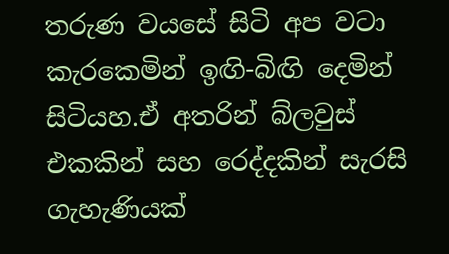තරුණ වයසේ සිටි අප වටා කැරකෙමින් ඉඟි-බිඟි දෙමින් සිටියහ.ඒ අතරින් බ්ලවුස් එකකින් සහ රෙද්දකින් සැරසි ගැහැණියක්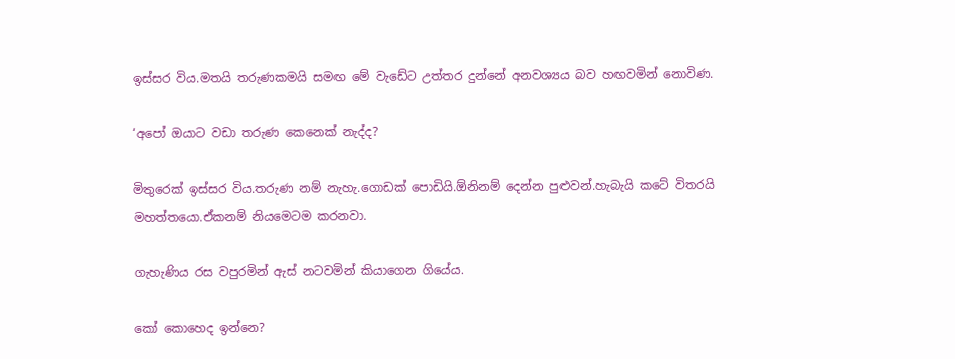ඉස්සර විය.මතයි තරුණකමයි සමඟ මේ වැඩේට උත්තර දුන්නේ අනවශ්‍යය බව හඟවමින් නොවිණ.

‘අපෝ ඔයාට වඩා තරුණ කෙනෙක් නැද්ද?

මිතුරෙක් ඉස්සර විය.තරුණ නම් නැහැ.ගොඩක් පොඩියි.ඕනිනම් දෙන්න පුළුවන්.හැබැයි කටේ විතරයි මහත්තයො.ඒකනම් නියමෙටම කරනවා.

ගැහැණිය රස වපුරමින් ඇස් නටවමින් කියාගෙන ගියේය.

කෝ කොහෙද ඉන්නෙ?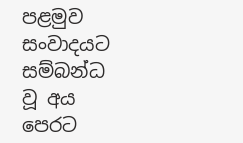පළමුව සංවාදයට සම්බන්ධ වූ අය පෙරට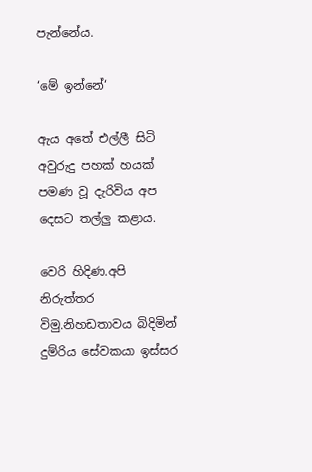පැන්නේය.

‘මේ ඉන්නේ‘

ඇය අතේ එල්ලී සිටි අවුරුදු පහක් හයක් පමණ වූ දැරිවිය අප දෙසට තල්ලු කළාය.

වෙරි හිදිණ.අපි නිරුත්තර විමු.නිහඩතාවය බිදිමින් දුම්රිය සේවකයා ඉස්සර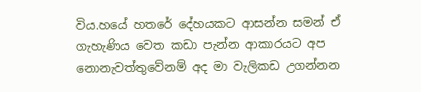විය.හයේ හතරේ දේහයකට ආසන්න සමන් ඒ ගැහැණිය වෙත කඩා පැන්න ආකාරයට අප නොනැවත්තුවේනම් අද මා වැලිකඩ උගන්නන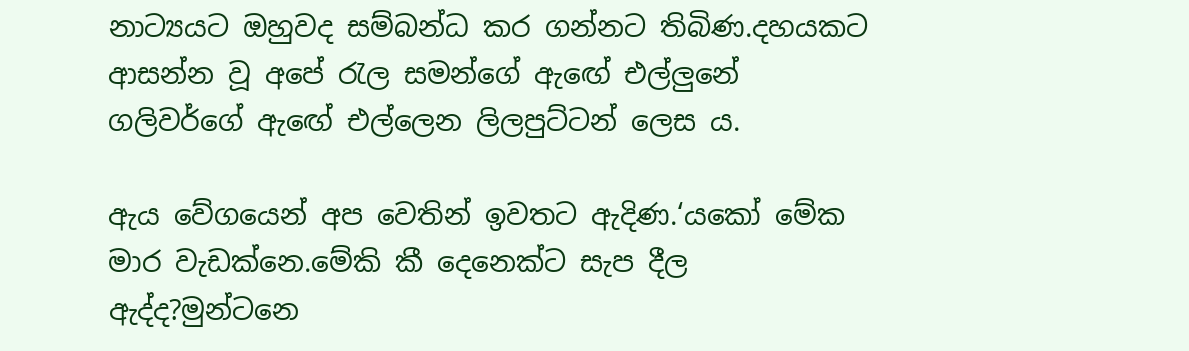නාට්‍යයට ඔහුවද සම්බන්ධ කර ගන්නට තිබිණ.දහයකට ආසන්න වූ අපේ රැල සමන්ගේ ඇඟේ එල්ලුනේ ගලිවර්ගේ ඇඟේ එල්ලෙන ලිලපුට්ටන් ලෙස ය.

ඇය වේගයෙන් අප වෙතින් ඉවතට ඇදිණ.‘යකෝ මේක මාර වැඩක්නෙ.මේකි කී දෙනෙක්ට සැප දීල ඇද්ද?මුන්ටනෙ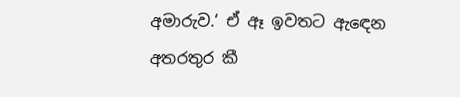අමාරුව.‘ ඒ ඈ ඉවතට ඇඳෙන අතරතුර කී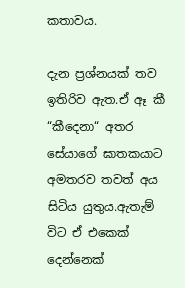කතාවය.

දැන ප්‍රශ්නයක් තව ඉතිරිව ඇත.ඒ ඈ කී  “කීදෙනා“ අතර  සේයාගේ ඝාතකයාට අමතරව තවත් අය සිටිය යුතුය.ඇතැම් විට ඒ එකෙක් දෙන්නෙක්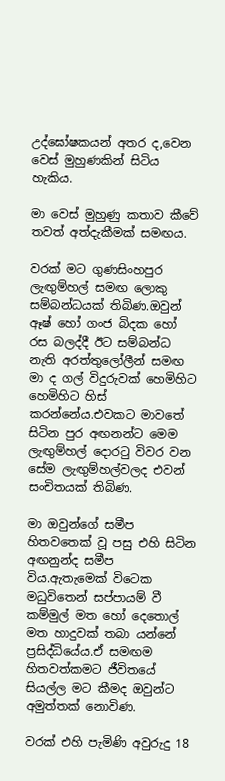උද්ඝෝෂකයන් අතර ද,වෙන වෙස් මුහුණකින් සිටිය හැකිය.

මා වෙස් මුහුණු කතාව කීවේ තවත් අත්දැකීමක් සමඟය.

වරක් මට ගුණසිංහපුර ලැඟුම්හල් සමඟ ලොකු සම්බන්ධයක් තිබිණ.ඔවුන් ඈෂ් හෝ ගංජ බිදක හෝ රස බලද්දී ඊට සම්බන්ධ නැති අරත්තුලෝලීන් සමඟ මා ද ගල් විදුරුවක් හෙමිහිට හෙමිහිට හිස් කරන්නේය.එවකට මාවතේ සිටින පුර අඟනන්ට මෙම ලැඟුම්හල් දොරටු විවර වන සේම ලැඟුම්හල්වලද එවන් සංචිතයක් තිබිණ.

මා ඔවුන්ගේ සමීප හිතවතෙක් වූ පසු එහි සිටින අඟනුන්ද සමීප විය.ඇතැමෙක් විටෙක මධුවිතෙන් සප්පායම් වී කම්මුල් මත හෝ දෙතොල් මත හාදුවක් තබා යන්නේ ප්‍රසිද්ධියේය.ඒ සමඟම හිතවත්කමට ජීවිතයේ සියල්ල මට කීමද ඔවුන්ට අමුත්තක් නොවිණ.

වරක් එහි පැමිණි අවුරුදු 18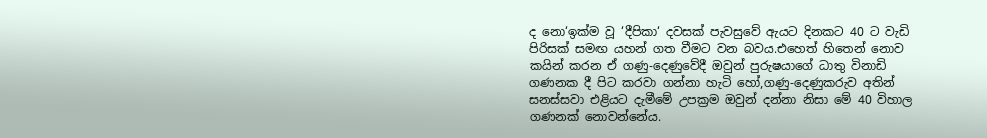ද නො‘ඉක්ම වූ ‘දීපිකා‘ දවසක් පැවසුවේ ඇයට දිනකට 40 ට වැඩි පිරිසක් සමඟ යහන් ගත වීමට වන බවය.එහෙත් හිතෙන් නොව කයින් කරන ඒ ගණු-දෙණුවේදී ඔවුන් පුරුෂයාගේ ධාතු විනාඩි ගණනක දී පිට කරවා ගන්නා හැටි හෝ,ගණු-දෙණුකරුව අතින් සනස්සවා එළියට දැමීමේ උපක්‍රම ඔවුන් දන්නා නිසා මේ 40 විහාල ගණනක් නොවන්නේය.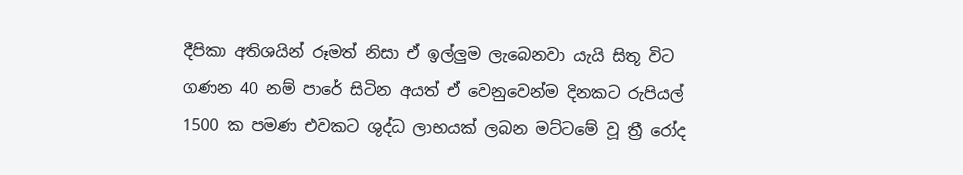දීපිකා අතිශයින් රූමත් නිසා ඒ ඉල්ලුම ලැබෙනවා යැයි සිතූ විට ගණන 40 නම් පාරේ සිටින අයත් ඒ වෙනුවෙන්ම දිනකට රුපියල් 1500 ක පමණ එවකට ශුද්ධ ලාභයක් ලබන මට්ටමේ වූ ත්‍රී රෝද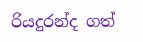රියදුරන්ද ගත්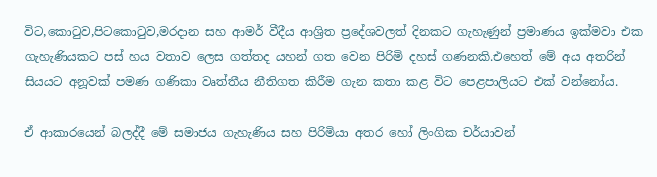විට,කොටුව,පිටකොටුව,මරදාන සහ ආමර් වීදීය ආශ්‍රිත ප්‍රදේශවලත් දිනකට ගැහැණුන් ප්‍රමාණය ඉක්මවා එක ගැහැණියකට පස් හය වතාව ලෙස ගත්තද යහන් ගත වෙන පිරිමි දහස් ගණනකි.එහෙත් මේ අය අතරින් සියයට අනූවක් පමණ ගණිකා වෘත්තීය නීතිගත කිරීම ගැන කතා කළ විට පෙළපාලියට එක් වන්නෝය.

ඒ ආකාරයෙන් බලද්දී මේ සමාජය ගැහැණිය සහ පිරිමියා අතර හෝ ලිංගික චර්යාවන්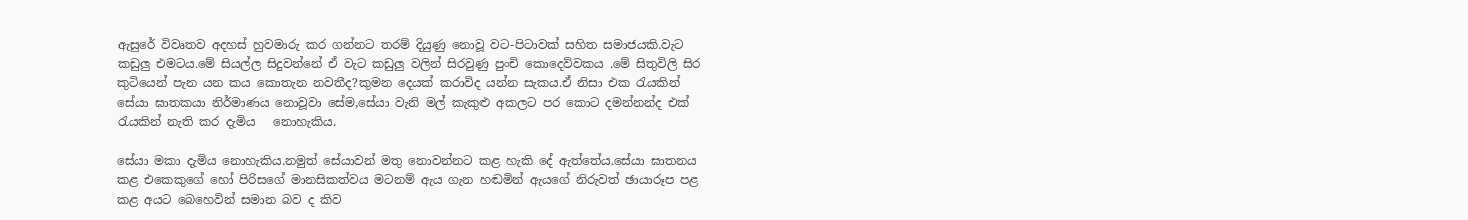ඇසුරේ විවෘතව අදහස් හුවමාරු කර ගන්නට තරම් දියුණු නොවූ වට-පිටාවක් සහිත සමාජයකි.වැට කඩුලු එමටය.මේ සියල්ල සිදුවන්නේ ඒ වැට කඩුලු වලින් සිරවුණු පුංචි කොදෙව්වකය .මේ සිතුවිලි සිර කුටියෙන් පැන යන කය කොතැන නවතීද?කුමන දෙයක් කරාවිද යන්න සැකය.ඒ නිසා එක රැයකින් සේයා ඝාතකයා නිර්මාණය නොවූවා සේම,සේයා වැනි මල් කැකුළු අකලට පර කොට දමන්නන්ද එක් රැයකින් නැති කර දැමිය   නොහැකිය.

සේයා මකා දැමිය නොහැකිය.නමුත් සේයාවන් මතු නොවන්නට කළ හැකි දේ ඇත්තේය.සේයා ඝාතනය කළ එකෙකුගේ හෝ පිරිසගේ මානසිකත්වය මටනම් ඇය ගැන හඬමින් ඇයගේ නිරුවත් ඡායාරූප පළ කළ අයට බෙහෙවින් සමාන බව ද කිව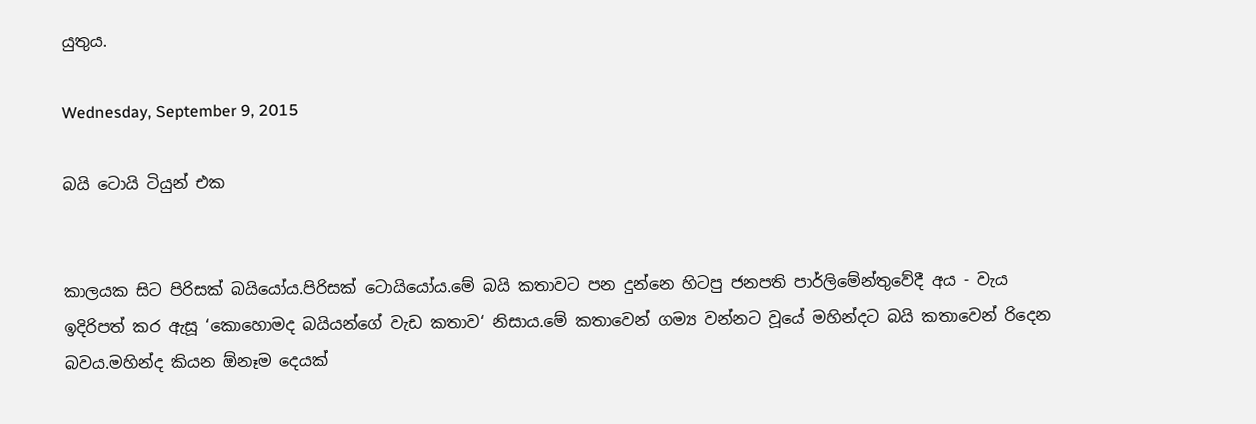යුතුය.

Wednesday, September 9, 2015

බයි ටොයි ටියුන් එක


කාලයක සිට පිරිසක් බයියෝය.පිරිසක් ටොයියෝය.මේ බයි කතාවට පන දුන්නෙ හිටපු ජනපති පාර්ලිමේන්තුවේදී අය - වැය ඉදිරිපත් කර ඇසූ ‘කොහොමද බයියන්ගේ වැඩ කතාව‘ නිසාය.මේ කතාවෙන් ගම්‍ය වන්නට වූයේ මහින්දට බයි කතාවෙන් රිදෙන බවය.මහින්ද කියන ඕනෑම දෙයක්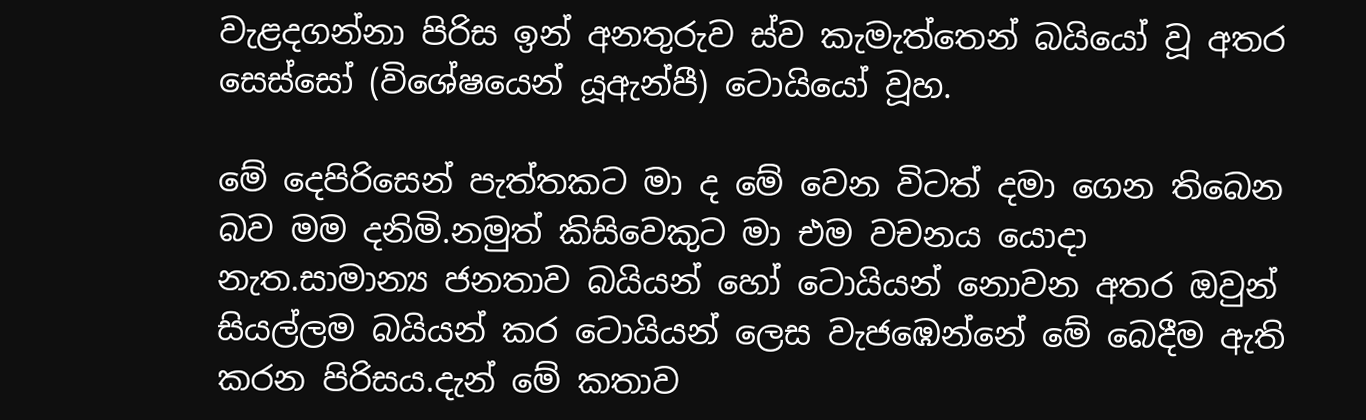වැළදගන්නා පිරිස ඉන් අනතුරුව ස්ව කැමැත්තෙන් බයියෝ වූ අතර සෙස්සෝ (විශේෂයෙන් යූඇන්පී) ටොයියෝ වූහ.

මේ දෙපිරිසෙන් පැත්තකට මා ද මේ වෙන විටත් දමා ගෙන තිබෙන බව මම දනිමි.නමුත් කිසිවෙකුට මා එම වචනය යොදා නැත.සාමාන්‍ය ජනතාව බයියන් හෝ ටොයියන් නොවන අතර ඔවුන් සියල්ලම බයියන් කර ටොයියන් ලෙස වැජඹෙන්නේ මේ බෙදීම ඇති කරන පිරිසය.දැන් මේ කතාව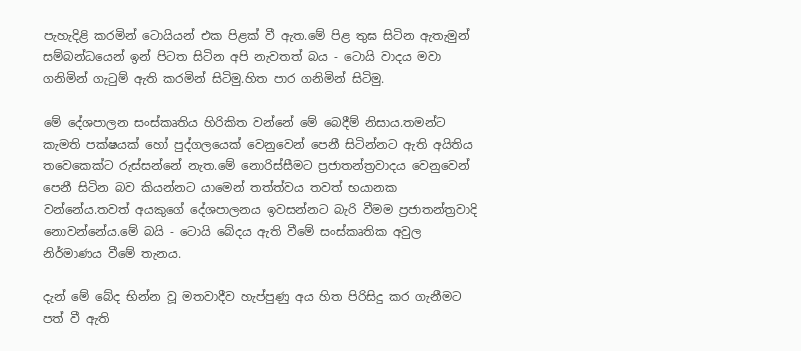පැහැදිළි කරමින් ටොයියන් එක පිළක් වී ඇත.මේ පිළ තුඝ සිටින ඇතැමුන් සම්බන්ධයෙන් ඉන් පිටත සිටින අපි නැවතත් බය - ටොයි වාදය මවා ගනිමින් ගැටුම් ඇති කරමින් සිටිමු.හිත පාර ගනිමින් සිටිමු.

මේ දේශපාලන සංස්කෘතිය හිරිකිත වන්නේ මේ බෙදීම් නිසාය.තමන්ට කැමති පක්ෂයක් හෝ පුද්ගලයෙක් වෙනුවෙන් පෙනී සිටින්නට ඇති අයිතිය තවෙකෙක්ට රුස්සන්නේ නැත.මේ නොරිස්සීමට ප්‍රජාතන්ත්‍රවාදය වෙනුවෙන් පෙනී සිටින බව කියන්නට යාමෙන් තත්ත්වය තවත් භයානක වන්නේය.තවත් අයකුගේ දේශපාලනය ඉවසන්නට බැරි වීමම ප්‍රජාතන්ත්‍රවාදි නොවන්නේය.මේ බයි - ටොයි බේදය ඇති වීමේ සංස්කෘතික අවුල නිර්මාණය වීමේ තැනය.

දැන් මේ බේද භින්න වූ මතවාදීව හැප්පුණු අය හිත පිරිසිදු කර ගැනීමට පත් වී ඇති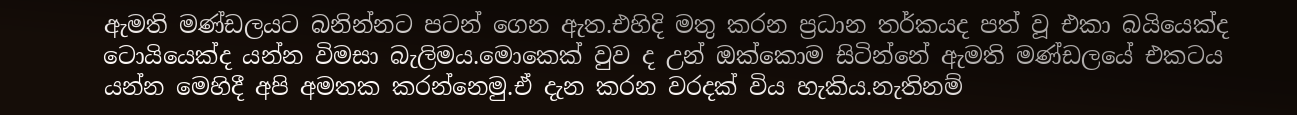ඇමති මණ්ඩලයට බනින්නට පටන් ගෙන ඇත.එහිදි මතු කරන ප්‍රධාන තර්කයද පත් වූ එකා බයියෙක්ද ටොයියෙක්ද යන්න විමසා බැලිමය.මොකෙක් වුව ද උන් ඔක්කොම සිටින්නේ ඇමති මණ්ඩලයේ එකටය යන්න මෙහිදී අපි අමතක කරන්නෙමු.ඒ දැන කරන වරදක් විය හැකිය.නැතිනම්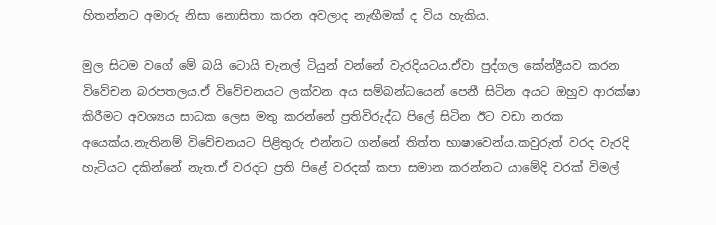හිතන්නට අමාරු නිසා නොසිතා කරන අවලාද නැඟීමක් ද විය හැකිය.

මුල සිටම වගේ මේ බයි ටොයි චැනල් ටියුන් වන්නේ වැරදියටය.ඒවා පුද්ගල කේන්ද්‍රීයව කරන විවේචන බරපතලය.ඒ විවේචනයට ලක්වන අය සම්බන්ධයෙන් පෙනී සිටින අයට ඔහුව ආරක්ෂා කිරීමට අවශ්‍යය සාධක ලෙස මතු කරන්නේ ප්‍රතිවිරුද්ධ පිලේ සිටින ඊට වඩා නරක අයෙක්ය.නැතිනම් විවේචනයට පිළිතුරු එන්නට ගන්නේ තිත්ත භාෂාවෙන්ය.කවුරුත් වරද වැරදි හැටියට දකින්නේ නැත.ඒ වරදට ප්‍රති පිළේ වරදක් කපා සමාන කරන්නට යාමේදි වරක් විමල්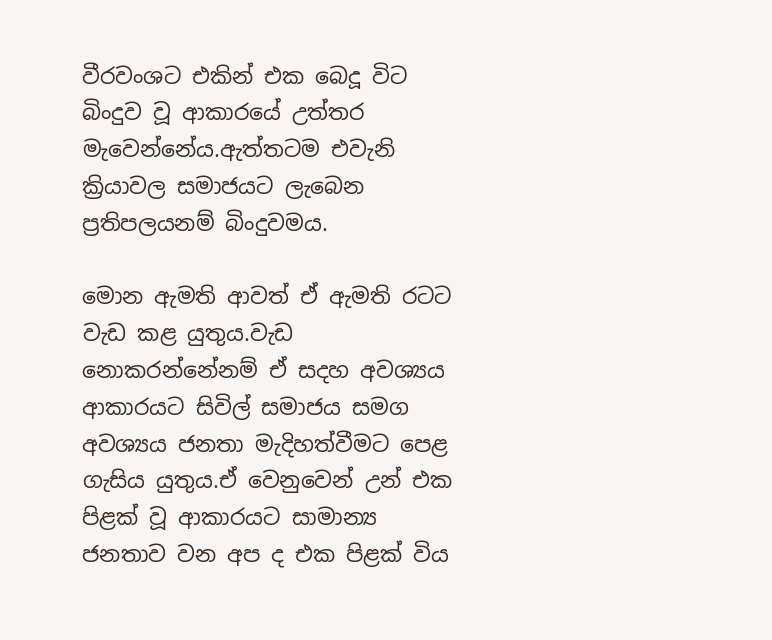වීරවංශට එකින් එක බෙදූ විට බිංදුව වූ ආකාරයේ උත්තර මැවෙන්නේය.ඇත්තටම එවැනි ක්‍රියාවල සමාජයට ලැබෙන ප්‍රතිපලයනම් බිංදුවමය.

මොන ඇමති ආවත් ඒ ඇමති රටට වැඩ කළ යුතුය.වැඩ නොකරන්නේනම් ඒ සදහ අවශ්‍යය ආකාරයට සිවිල් සමාජය සමග අවශ්‍යය ජනතා මැදිහත්වීමට පෙළ ගැසිය යුතුය.ඒ වෙනුවෙන් උන් එක පිළක් වූ ආකාරයට සාමාන්‍ය ජනතාව වන අප ද එක පිළක් විය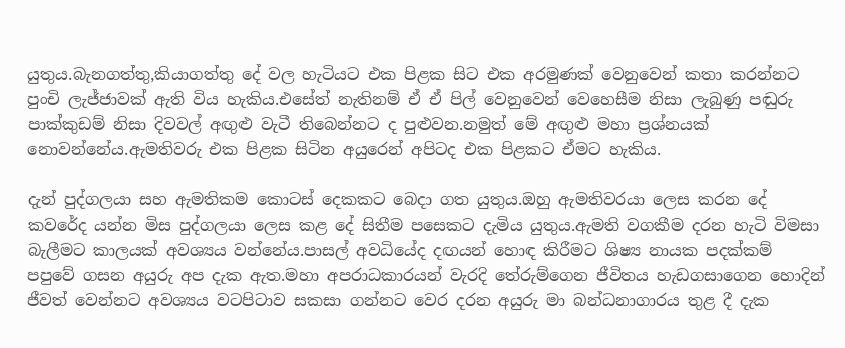යුතුය.බැනගත්තු,කියාගත්තු දේ වල හැටියට එක පිළක සිට එක අරමුණක් වෙනුවෙන් කතා කරන්නට පුංචි ලැජ්ජාවක් ඇති විය හැකිය.එසේත් නැතිනම් ඒ ඒ පිල් වෙනුවෙන් වෙහෙසීම නිසා ලැබුණු පඬුරු පාක්කුඩම් නිසා දිවවල් අඟුළු වැටී තිබෙන්නට ද පුළුවන.නමුත් මේ අඟුළු මහා ප්‍රශ්නයක් නොවන්නේය.ඇමතිවරු එක පිළක සිටින අයුරෙන් අපිටද එක පිළකට ඒමට හැකිය.

දැන් පුද්ගලයා සහ ඇමතිකම කොටස් දෙකකට බෙදා ගත යුතුය.ඔහු ඇමතිවරයා ලෙස කරන දේ කවරේද යන්න මිස පුද්ගලයා ලෙස කළ දේ සිතීම පසෙකට දැමිය යුතුය.ඇමති වගකීම දරන හැටි විමසා බැලීමට කාලයක් අවශ්‍යය වන්නේය.පාසල් අවධියේද දඟයන් හොඳ කිරීමට ශිෂ්‍ය නායක පදක්කම් පපුවේ ගසන අයුරු අප දැක ඇත.මහා අපරාධකාරයන් වැරදි තේරුම්ගෙන ජීවිතය හැඩගසාගෙන හොදින් ජීවත් වෙන්නට අවශ්‍යය වටපිටාව සකසා ගන්නට වෙර දරන අයුරු මා බන්ධනාගාරය තුළ දී දැක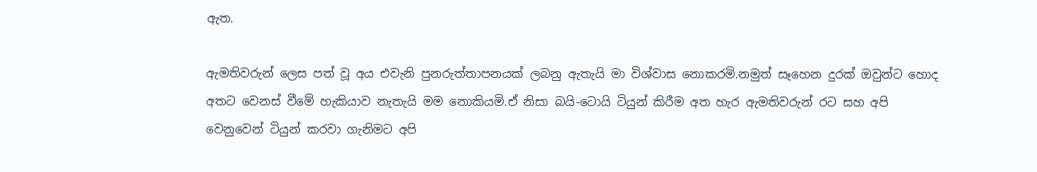ඇත.

ඇමතිවරුන් ලෙස පත් වූ අය එවැනි පුනරුත්තාපනයක් ලබනු ඇතැයි මා විශ්වාස නොකරමි.නමුත් සෑහෙන දුරක් ඔවුන්ට හොද අතට වෙනස් වීමේ හැකියාව නැතැයි මම නොකියමි.ඒ නිසා බයි-ටොයි ටියුන් කිරීම අත හැර ඇමතිවරුන් රට සහ අපි වෙනුවෙන් ටියුන් කරවා ගැනිමට අපි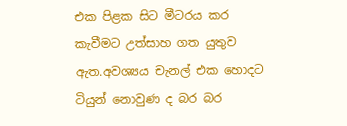එක පිළක සිට මීටරය කර කැවීමට උත්සාහ ගත යුතුව ඇත.අවශ්‍යය චැනල් එක හොදට ටියුන් නොවුණ ද බර බර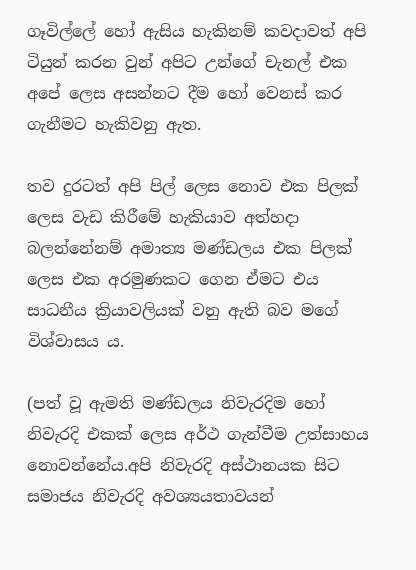ගෑවිල්ලේ හෝ ඇසිය හැකිනම් කවදාවත් අපි ටියුන් කරන වුන් අපිට උන්ගේ චැනල් එක අපේ ලෙස අසන්නට දීම හෝ වෙනස් කර ගැනීමට හැකිවනු ඇත.

තව දුරටත් අපි පිල් ලෙස නොව එක පිලක් ලෙස වැඩ කිරීමේ හැකියාව අත්හදා බලන්නේනම් අමාත්‍ය මණ්ඩලය එක පිලක් ලෙස එක අරමුණකට ගෙන ඒමට එය සාධනීය ක්‍රියාවලියක් වනු ඇති බව මගේ විශ්වාසය ය.

(පත් වූ ඇමති මණ්ඩලය නිවැරදිම හෝ නිවැරදි එකක් ලෙස අර්ථ ගැන්වීම උත්සාහය නොවන්නේය.අපි නිවැරදි අස්ථානයක සිට සමාජය නිවැරදි අවශ්‍යයතාවයන්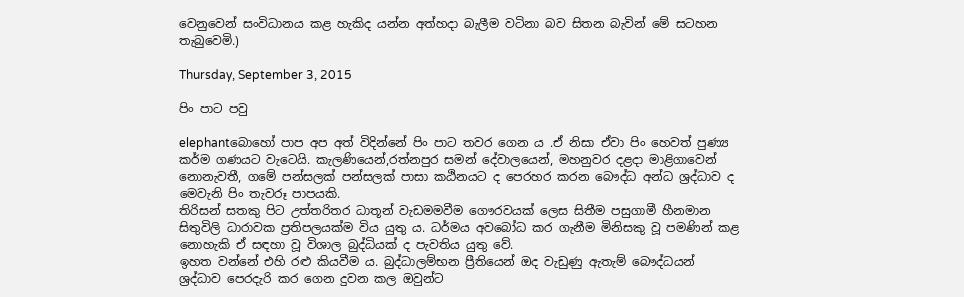වෙනුවෙන් සංවිධානය කළ හැකිද යන්න අත්හදා බැලීම වටිනා බව සිතන බැවින් මේ සටහන තැබුවෙමි.)

Thursday, September 3, 2015

පිං පාට පවු

elephantබොහෝ පාප අප අත් විදින්නේ පිං පාට තවර ගෙන ය .ඒ නිසා ඒවා පිං හෙවත් පුණ්‍ය කර්ම ගණයට වැටෙයි. කැලණියෙන්,රත්නපුර සමන් දේවාලයෙන්, මහනුවර දළදා මාළිගාවෙන් නොනැවතී, ගමේ පන්සලක් පන්සලක් පාසා කඨිනයට ද පෙරහර කරන බෞද්ධ අන්ධ ශ්‍රද්ධාව ද මෙවැනි පිං තැවරූ පාපයකි.
තිරිසන් සතකු පිට උත්තරිතර ධාතූන් වැඩමමවීම ගෞරවයක් ලෙස සිතීම පසුගාමී හීනමාන සිතුවිලි ධාරාවක ප්‍රතිපලයක්ම විය යුතු ය. ධර්මය අවබෝධ කර ගැනීම මිනිසකු වූ පමණින් කළ නොහැකි ඒ සඳහා වූ විශාල බුද්ධියක් ද පැවතිය යුතු වේ.
ඉහත වන්නේ එහි රළු කියවීම ය. බුද්ධාලම්භන ප්‍රීතියෙන් ඔද වැඩුණු ඇතැම් බෞද්ධයන් ශ්‍රද්ධාව පෙරදැරි කර ගෙන දුවන කල ඔවුන්ට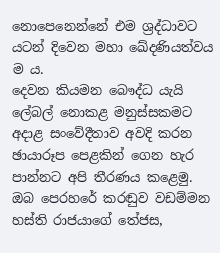නොපෙනෙන්නේ එම ශ්‍රද්ධාවට යටන් දිවෙන මහා ඛේදණියත්වය ම ය.
දෙවන කියමන බෞද්ධ යැයි ලේබල් නොකළ මනුස්සකමට අදාළ සංවේදීතාව අවදි කරන ඡායාරූප පෙළකින් ගෙන හැර පාන්නට අපි තීරණය කළෙමු.
ඔබ පෙරහරේ කරඬුව වඩම්මන හස්ති රාජයාගේ තේජස,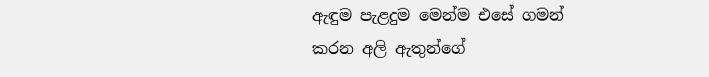ඇඳුම පැළදුම මෙන්ම එසේ ගමන් කරන අලි ඇතුන්ගේ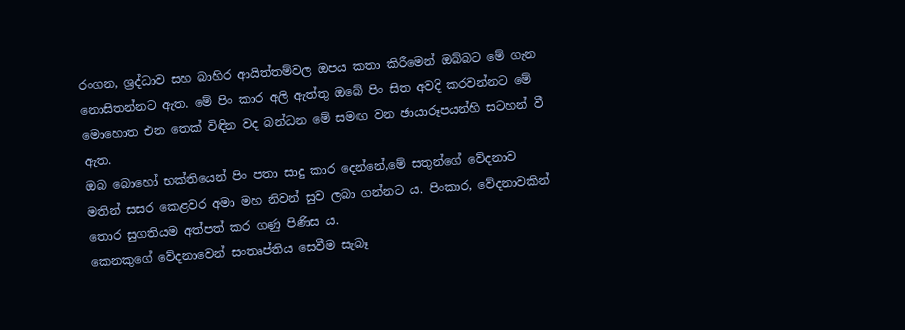රංගන, ශ්‍රද්ධාව සහ බාහිර ආයිත්තම්වල ඔපය කතා කිරීමෙන් ඔබ්බට මේ ගැන නොසිතන්නට ඇත. මේ පිං කාර අලි ඇත්තු ඔබේ පිං සිත අවදි කරවන්නට මේ මොහොත එන තෙක් විඳින වද බන්ධන මේ සමඟ වන ඡායාරූපයන්හි සටහන් වී ඇත.
ඔබ බොහෝ භක්තියෙන් පිං පතා සාදු කාර දෙන්නේ,මේ සතුන්ගේ වේදනාව මතින් සසර කෙළවර අමා මහ නිවන් සුව ලබා ගන්නට ය. පිංකාර, වේදනාවකින් තොර සුගතියම අත්පත් කර ගණු පිණිස ය.
කෙනකුගේ වේදනාවෙන් සංතෘප්තිය සෙවීම සැබෑ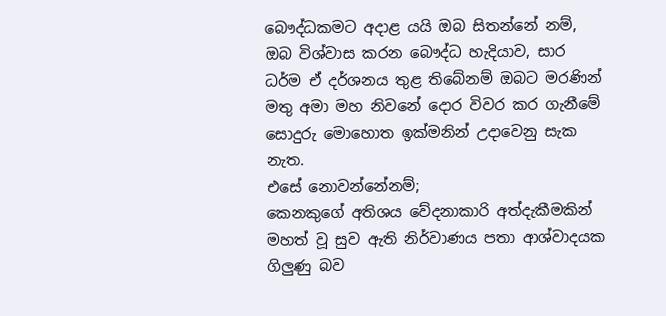බෞද්ධකමට අදාළ යයි ඔබ සිතන්නේ නම්, ඔබ විශ්වාස කරන බෞද්ධ හැදියාව, සාර ධර්ම ඒ දර්ශනය තුළ තිබේනම් ඔබට මරණින් මතු අමා මහ නිවනේ දොර විවර කර ගැනීමේ සොදුරු මොහොත ඉක්මනින් උදාවෙනු සැක නැත.
එසේ නොවන්නේනම්;
කෙනකුගේ අතිශය වේදනාකාරි අත්දැකීමකින් මහත් වූ සුව ඇති නිර්වාණය පතා ආශ්වාදයක ගිලුණු බව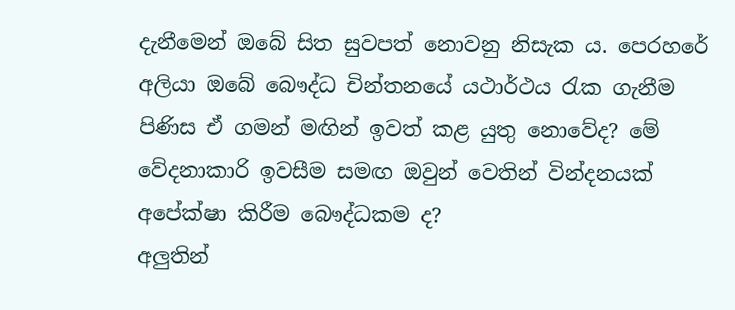දැනීමෙන් ඔබේ සිත සුවපත් නොවනු නිසැක ය. පෙරහරේ අලියා ඔබේ බෞද්ධ චින්තනයේ යථාර්ථය රැක ගැනීම පිණිස ඒ ගමන් මඟින් ඉවත් කළ යුතු නොවේද? මේ වේදනාකාරි ඉවසීම සමඟ ඔවුන් වෙතින් වින්දනයක් අපේක්ෂා කිරීම බෞද්ධකම ද?
අලුතින්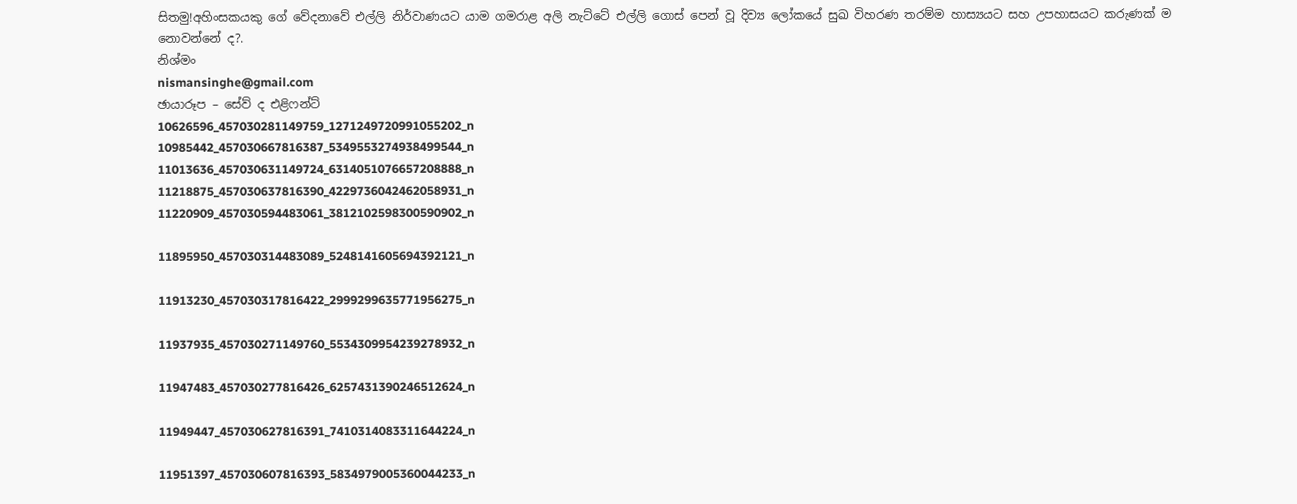සිතමු!අහිංසකයකු ගේ වේදනාවේ එල්ලි නිර්වාණයට යාම ගමරාළ අලි නැට්ටේ එල්ලි ගොස් පෙන් වූ දිව්‍ය ලෝකයේ සුඛ විහරණ තරම්ම හාස්‍යයට සහ උපහාසයට කරුණක් ම නොවන්නේ ද?.
නිශ්මං
nismansinghe@gmail.com
ඡායාරූප – සේව් ද එළිෆන්ට්
10626596_457030281149759_1271249720991055202_n
10985442_457030667816387_5349553274938499544_n
11013636_457030631149724_6314051076657208888_n
11218875_457030637816390_4229736042462058931_n
11220909_457030594483061_3812102598300590902_n

11895950_457030314483089_5248141605694392121_n

11913230_457030317816422_2999299635771956275_n

11937935_457030271149760_5534309954239278932_n

11947483_457030277816426_6257431390246512624_n

11949447_457030627816391_7410314083311644224_n

11951397_457030607816393_5834979005360044233_n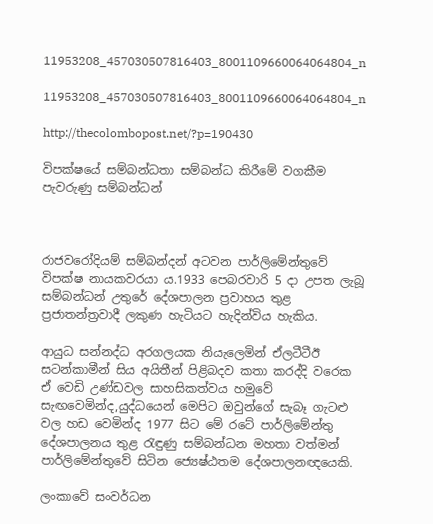11953208_457030507816403_8001109660064064804_n

11953208_457030507816403_8001109660064064804_n

http://thecolombopost.net/?p=190430

විපක්ෂයේ සම්බන්ධතා සම්බන්ධ කිරීමේ වගකීම පැවරුණු සම්බන්ධන්



රාජවරෝදියම් සම්බන්දන් අටවන පාර්ලිමේන්තුවේ විපක්ෂ නායකවරයා ය.1933 පෙබරවාරි 5 දා උපත ලැබූ සම්බන්ධන් උතුරේ දේශපාලන ප්‍රවාහය තුළ ප්‍රජාතන්ත්‍රවාදී ලකුණ හැටියට හැදින්විය හැකිය.

ආයුධ සන්නද්ධ අරගලයක නියැලෙමින් ඒලටීටීඊ සටන්කාමීන් සිය අයිතීන් පිළිබදව කතා කරද්දි වරෙක ඒ වෙඩි උණ්ඩවල සාහසිකත්වය හමුවේ සැඟවෙමින්ද,යුද්ධයෙන් මෙපිට ඔවුන්ගේ සැබෑ ගැටළු වල හඩ වෙමින්ද 1977 සිට මේ රටේ පාර්ලිමේන්තු දේශපාලනය තුළ රැඳුණු සම්බන්ධන මහතා වත්මන් පාර්ලිමේන්තුවේ සිටින ජ්‍යෙෂ්ඨතම දේශපාලනඥයෙකි.

ලංකාවේ සංවර්ධන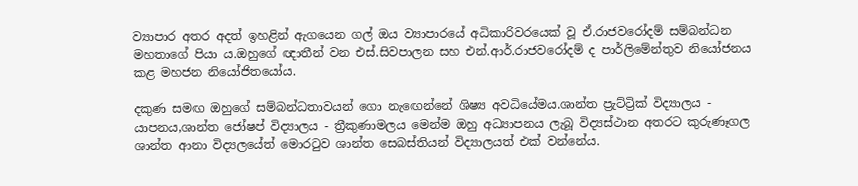ව්‍යාපාර අතර අදත් ඉහළින් ඇගයෙන ගල් ඔය ව්‍යාපාරයේ අධිකාරිවරයෙක් වූ ඒ.රාජවරෝදම් සම්බන්ධන මහතාගේ පියා ය.ඔහුගේ ඥාතීන් වන එස්.සිවපාලන සහ එන්.ආර්.රාජවරෝදම් ද පාර්ලිමේන්තුව නියෝජනය කළ මහජන නියෝජිතයෝය.

දකුණ සමඟ ඔහුගේ සම්බන්ධතාවයන් ගො නැඟෙන්නේ ශිෂ්‍ය අවධියේමය.ශාන්ත ප්‍රැට්ට්‍රික් විද්‍යාලය - යාපනය,ශාන්ත ජෝෂප් විද්‍යාලය - ත්‍රීකුණාමලය මෙන්ම ඔහු අධ්‍යාපනය ලැබූ විද්‍යස්ථාන අතරට කුරුණෑගල ශාන්ත ආනා විද්‍යලයේත් මොරටුව ශාන්ත සෙබස්තියන් විද්‍යාලයත් එක් වන්නේය.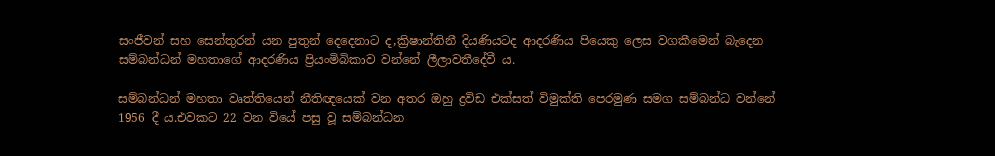සංජීවන් සහ සෙන්තුරන් යන පුතුන් දෙදෙනාට ද,ක්‍රිෂාන්තිනී දියණියටද ආදරණිය පියෙකු ලෙස වගකීමෙන් බැදෙන සම්බන්ධන් මහතාගේ ආදරණිය ප්‍රියංමිබිකාව වන්නේ ලීලාවතීදේවී ය.

සම්බන්ධන් මහතා වෘත්තියෙන් නීතිඥයෙක් වන අතර ඔහු ද්‍රවිඩ එක්සත් විමුක්ති පෙරමුණ සමග සම්බන්ධ වන්නේ 1956 දී ය.එවකට 22 වන වියේ පසු වූ සම්බන්ධන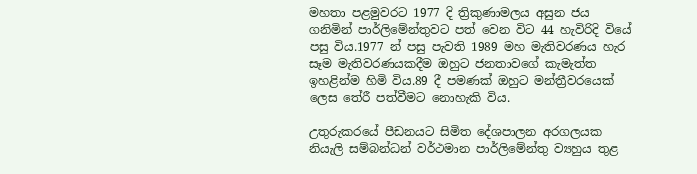මහතා පළමුවරට 1977 දි ත්‍රිකුණාමලය අසුන ජය ගනිමින් පාර්ලිමේන්තුවට පත් වෙන විට 44 හැවිරිදි වියේ පසු විය.1977 න් පසු පැවති 1989 මහ මැතිවරණය හැර සෑම මැතිවරණයකදීම ඔහුට ජනතාවගේ කැමැත්ත ඉහළින්ම හිමි විය.89 දී පමණක් ඔහුට මන්ත්‍රීවරයෙක් ලෙස තේරී පත්වීමට නොහැකි විය.

උතුරුකරයේ පීඩනයට සිමිත දේශපාලන අරගලයක නියැලි සම්බන්ධන් වර්ථමාන පාර්ලිමේන්තු ව්‍යහුය තුළ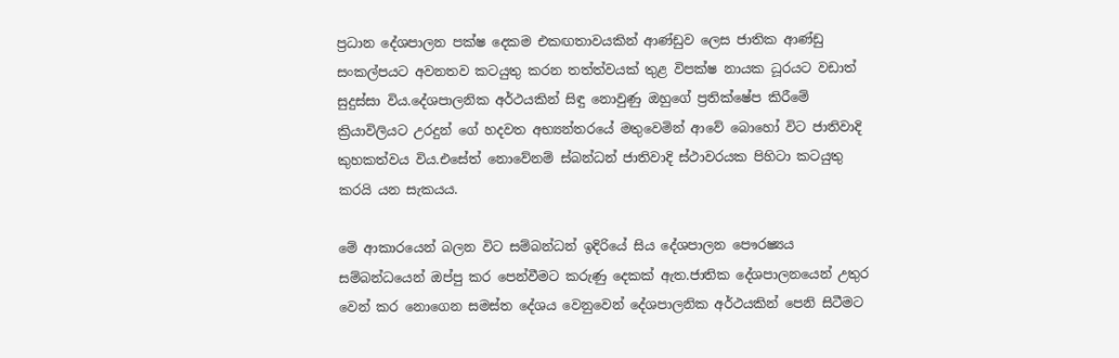ප්‍රධාන දේශපාලන පක්ෂ දෙකම එකඟතාවයකින් ආණ්ඩුව ලෙස ජාතික ආණ්ඩු සංකල්පයට අවනතව කටයුතු කරන තත්ත්වයක් තුළ විපක්ෂ නායක ධූරයට වඩාත් සුදුස්සා විය.දේශපාලනික අර්ථයකින් සිඳු නොවුණු ඔහුගේ ප්‍රතික්ෂේප කිරීමේ ක්‍රියාවිලියට උරදුන් ගේ හදවත අභ්‍යන්තරයේ මතුවෙමින් ආවේ බොහෝ විට ජාතිවාදි කුහකත්වය විය.එසේත් නොවේනම් ස්බන්ධන් ජාතිවාදි ස්ථාවරයක පිහිටා කටයුතු කරයි යන සැකයය.

මේ ආකාරයෙන් බලන විට සම්බන්ධන් ඉදිරියේ සිය දේශපාලන පෞරෂ්‍යය සම්බන්ධයෙන් ඔප්පු කර පෙන්වීමට කරුණු දෙකක් ඇත.ජාතික දේශපාලනයෙන් උතුර වෙන් කර නොගෙන සමස්ත දේශය වෙනුවෙන් දේශපාලනික අර්ථයකින් පෙනි සිටීමට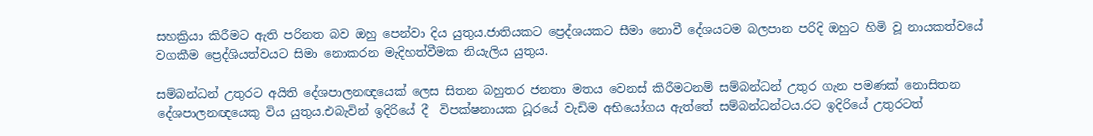සහක්‍රියා කිරීමට ඇති පරිනත බව ඔහු පෙන්වා දිය යුතුය.ජාතියකට ප්‍රෙද්ශයකට සීමා නොවී දේශයටම බලපාන පරිදි ඔහුට හිමි වූ නායකත්වයේ වගකීම ප්‍රෙද්ශියත්වයට සිමා නොකරන මැදිහත්වීමක නියැලිය යුතුය.

සම්බන්ධන් උතුරට අයිති දේශපාලනඥයෙක් ලෙස සිතන බහුතර ජනතා මතය වෙනස් කිරීමටනම් සම්බන්ධන් උතුර ගැන පමණක් නොසිතන දේශපාලනඥයෙකු විය යුතුය.එබැවින් ඉදිරියේ දී  විපක්ෂනායක ධූරයේ වැඩිම අභියෝගය ඇත්තේ සම්බන්ධන්ටය.රට ඉදිරියේ උතුරටත්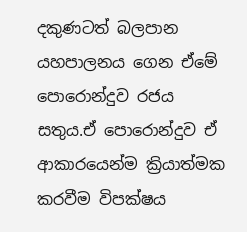දකුණටත් බලපාන යහපාලනය ගෙන ඒමේ පොරොන්දුව රජය සතුය.ඒ පොරොන්දුව ඒ ආකාරයෙන්ම ක්‍රියාත්මක කරවීම විපක්ෂය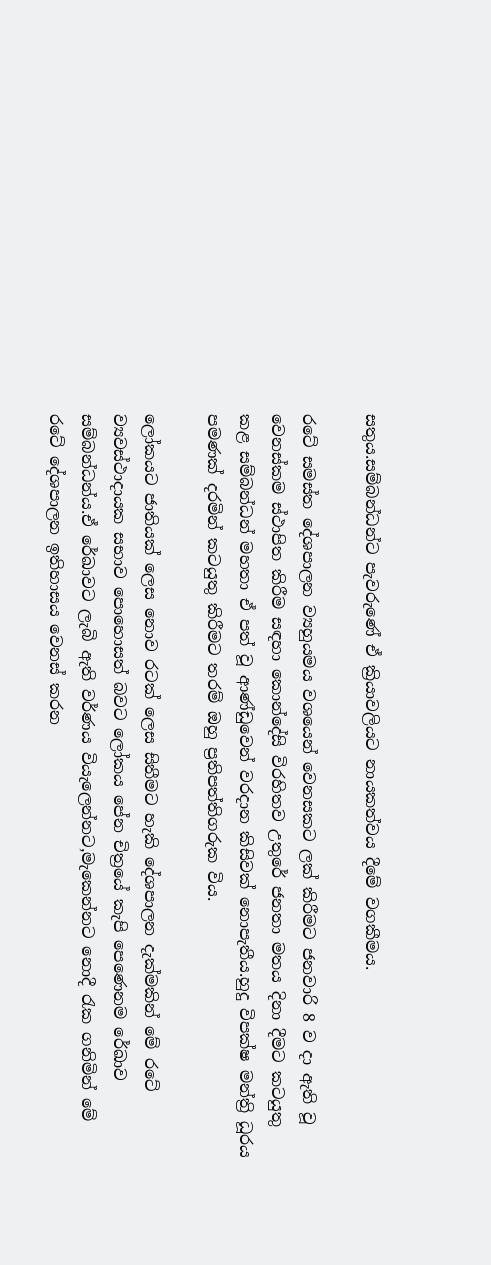සතුය.සම්බන්ධන්ට පැවරුණේ ඒ ක්‍රියාවලියට නායකත්වය දීමේ වගකීමය.

රටේ සමස්ත දේශපාලන ව්‍යහුයමය වශයෙන් වෙනසකට ලක් කිරීමට ජනවාරි 8 ව දා ඇති වූ වෙනස්කම ස්ථාපිත කිරීම සඳහා කොන්දේසි විරහිතව උතුරේ ජනතා මතය දිනා දීමට කටයුතු කළ සම්බන්ධන් මහතා ඒ පත් වූ ආණ්ඩුවෙන් වරදාන කිසිවක් නොපැතීය.හුදු විපක්ෂ මන්ත්‍රි ධූරය පමණක් දරමින් කටයුතු කිරීමට තරම් ඔහු ප්‍රතිපත්තිගරුක විය.

ලෝකයට ජාතියක් ලෙස නොව රටක් ලෙස සිතීමට හැකි දේශපාලන දැක්මකින් මේ රටේ ව්‍යවස්ථාදායක සභාව පොහොසත් බවට ලෝකය පේන චිත්‍රයේ කැපි පෙණෙනම රේඛාව සම්බන්ධන්ය.ඒ රේඛාවට ලැබි ඇති වර්ණය වියැලෙන්නට,මැකෙන්නට නොදී රැක ගනිමින් මේ රටේ දේශපාලන ඉතිහාසය වෙනස් කරන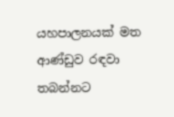යහපාලනයක් මත ආණ්ඩුව රඳවා තබන්නට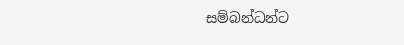සම්බන්ධන්ට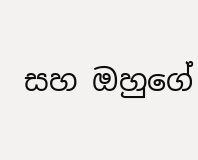සහ ඔහුගේ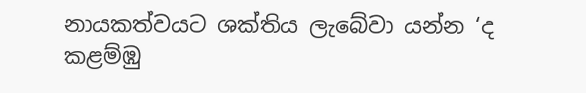නායකත්වයට ශක්තිය ලැබේවා යන්න ‘ද කළම්ඹු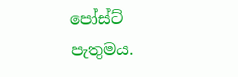පෝස්ට් පැතුමය.